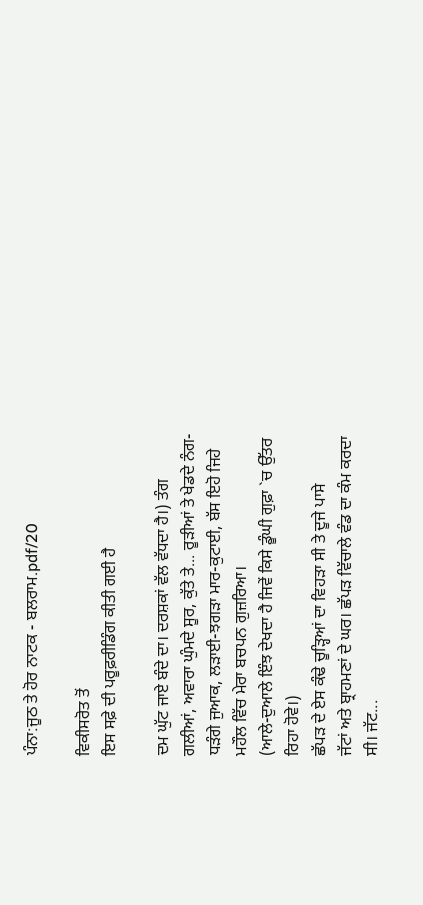ਪੰਨਾ:ਜੂਠ ਤੇ ਹੋਰ ਨਾਟਕ - ਬਲਰਾਮ.pdf/20

ਵਿਕੀਸਰੋਤ ਤੋਂ
ਇਸ ਸਫ਼ੇ ਦੀ ਪਰੂਫ਼ਰੀਡਿੰਗ ਕੀਤੀ ਗਈ ਹੈ

ਦਮ ਘੁੱਟ ਜਾਏ ਬੰਦੇ ਦਾ। ਦਰਸ਼ਕਾਂ ਵੱਲ ਵੱਧਦਾ ਹੈ।) ਤੰਗ
ਗਲੀਆਂ, ਅਵਾਰਾ ਘੁੰਮਦੇ ਸੂਰ, ਕੁੱਤੇ ਤੇ... ਰੂੜੀਆਂ ਤੇ ਖੇਡਦੇ ਨੰਗ-
ਧੜੰਗੇ ਜੁਆਕ, ਲੜਾਈ-ਝਗੜਾ ਮਾਰ-ਕੁਟਾਈ, ਬੱਸ ਇਹੋ ਜਿਹੇ
ਮਹੌਲ ਵਿੱਚ ਮੇਰਾ ਬਚਪਨ ਗੁਜ਼ਰਿਆ।
(ਆਲੇ-ਦੁਆਲੇ ਇੰਝ ਦੇਖਦਾ ਹੈ ਜਿਵੇਂ ਕਿਸੇ ਡੂੰਘੀ ਗੁਫ਼ਾ `ਚ ਉੱਤਰ
ਰਿਹਾ ਹੋਵੇ।)
ਛੱਪੜ ਦੇ ਏਸ ਕੰਢੇ ਚੂੜ੍ਹਿਆਂ ਦਾ ਵਿਹੜਾ ਸੀ ਤੇ ਦੂਜੇ ਪਾਸੇ
ਜੱਟਾਂ ਅਤੇ ਬ੍ਰਾਹਮਣਾਂ ਦੇ ਘਰ। ਛੱਪੜ ਵਿੱਚਾਲੇ ਵੰਡ ਦਾ ਕੰਮ ਕਰਦਾ
ਸੀ। ਜੱਟ...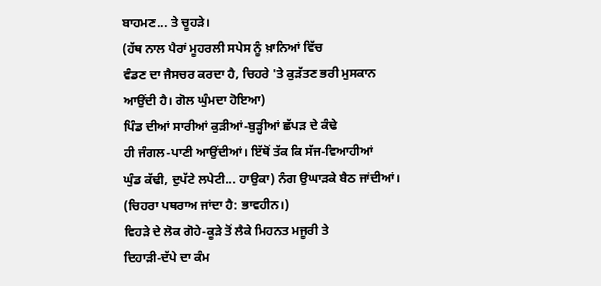ਬਾਹਮਣ... ਤੇ ਚੂਹੜੇ।
(ਹੱਥ ਨਾਲ ਪੈਰਾਂ ਮੂਹਰਲੀ ਸਪੇਸ ਨੂੰ ਖ਼ਾਨਿਆਂ ਵਿੱਚ
ਵੰਡਣ ਦਾ ਜੈਸਚਰ ਕਰਦਾ ਹੈ, ਚਿਹਰੇ 'ਤੇ ਕੁੜੱਤਣ ਭਰੀ ਮੁਸਕਾਨ
ਆਉਂਦੀ ਹੈ। ਗੋਲ ਘੁੰਮਦਾ ਹੋਇਆ)
ਪਿੰਡ ਦੀਆਂ ਸਾਰੀਆਂ ਕੁੜੀਆਂ-ਬੁੜ੍ਹੀਆਂ ਛੱਪੜ ਦੇ ਕੰਢੇ
ਹੀ ਜੰਗਲ-ਪਾਣੀ ਆਉਂਦੀਆਂ। ਇੱਥੋਂ ਤੱਕ ਕਿ ਸੱਜ-ਵਿਆਹੀਆਂ
ਘੁੰਡ ਕੱਢੀ, ਦੁਪੱਟੇ ਲਪੇਟੀ... ਹਾਉਕਾ) ਨੰਗ ਉਘਾੜਕੇ ਬੈਠ ਜਾਂਦੀਆਂ।
(ਚਿਹਰਾ ਪਥਰਾਅ ਜਾਂਦਾ ਹੈ: ਭਾਵਹੀਨ।)
ਵਿਹੜੇ ਦੇ ਲੋਕ ਗੋਹੇ-ਕੂੜੇ ਤੋਂ ਲੈਕੇ ਮਿਹਨਤ ਮਜੂਰੀ ਤੇ
ਦਿਹਾੜੀ-ਦੱਪੇ ਦਾ ਕੰਮ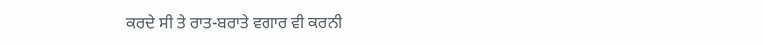ਕਰਦੇ ਸੀ ਤੇ ਰਾਤ-ਬਰਾਤੇ ਵਗਾਰ ਵੀ ਕਰਨੀ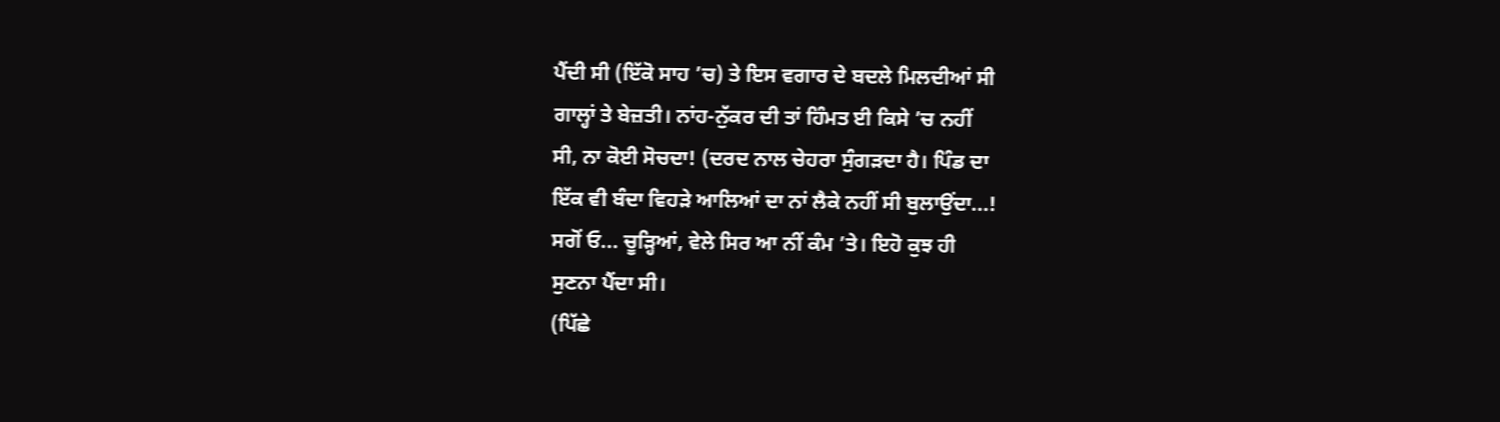ਪੈਂਦੀ ਸੀ (ਇੱਕੋ ਸਾਹ ’ਚ) ਤੇ ਇਸ ਵਗਾਰ ਦੇ ਬਦਲੇ ਮਿਲਦੀਆਂ ਸੀ
ਗਾਲ੍ਹਾਂ ਤੇ ਬੇਜ਼ਤੀ। ਨਾਂਹ-ਨੁੱਕਰ ਦੀ ਤਾਂ ਹਿੰਮਤ ਈ ਕਿਸੇ ’ਚ ਨਹੀਂ
ਸੀ, ਨਾ ਕੋਈ ਸੋਚਦਾ! (ਦਰਦ ਨਾਲ ਚੇਹਰਾ ਸੁੰਗੜਦਾ ਹੈ। ਪਿੰਡ ਦਾ
ਇੱਕ ਵੀ ਬੰਦਾ ਵਿਹੜੇ ਆਲਿਆਂ ਦਾ ਨਾਂ ਲੈਕੇ ਨਹੀਂ ਸੀ ਬੁਲਾਉਂਦਾ...!
ਸਗੋਂ ਓ... ਚੂੜ੍ਹਿਆਂ, ਵੇਲੇ ਸਿਰ ਆ ਨੀਂ ਕੰਮ ’ਤੇ। ਇਹੋ ਕੁਝ ਹੀ
ਸੁਣਨਾ ਪੈਂਦਾ ਸੀ।
(ਪਿੱਛੇ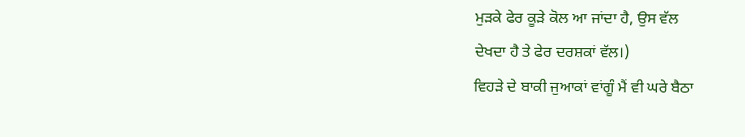ਮੁੜਕੇ ਫੇਰ ਕੂੜੇ ਕੋਲ ਆ ਜਾਂਦਾ ਹੈ, ਉਸ ਵੱਲ
ਦੇਖਦਾ ਹੈ ਤੇ ਫੇਰ ਦਰਸ਼ਕਾਂ ਵੱਲ।)
ਵਿਹੜੇ ਦੇ ਬਾਕੀ ਜੁਆਕਾਂ ਵਾਂਗੂੰ ਮੈਂ ਵੀ ਘਰੇ ਬੈਠਾ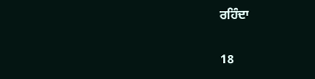ਰਹਿੰਦਾ

18